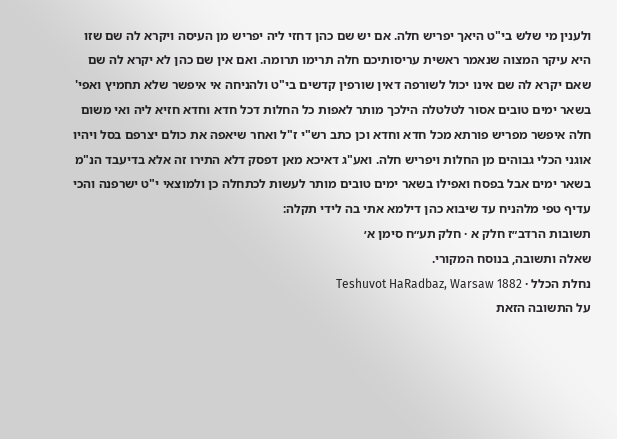ולענין מי שלש בי"ט היאך יפריש חלה. אם יש שם כהן דחזי ליה יפריש מן העיסה ויקרא לה שם שזו היא עיקר המצוה שנאמר ראשית עריסותיכם חלה תרימו תרומה. ואם אין שם כהן לא יקרא לה שם שאם יקרא לה שם אינו יכול לשורפה דאין שורפין קדשים בי"ט ולהניחה אי איפשר שלא תחמיץ ואפי' בשאר ימים טובים אסור לטלטלה הילכך מותר לאפות כל החלות דכל חדא וחדא חזיא ליה ואי משום חלה איפשר מפריש פורתא מכל חדא וחדא וכן כתב רש"י ז"ל ואחר שיאפה את כולם יצרפם בסל ויהיו אוגני הכלי גבוהים מן החלות ויפריש חלה. ואע"ג דאיכא מאן דפסק דלא התירו זה אלא בדיעבד הנ"מ בשאר ימים אבל בפסח ואפילו בשאר ימים טובים מותר לעשות לכתחלה כן ולמוצאי י"ט ישרפנה והכי עדיף טפי מלהניח עד שיבוא כהן דילמא אתי בה לידי תקלה:
תשובות הרדב״ז חלק א · חלק תע״ח סימן א׳
שאלה ותשובה, בנוסח המקורי.
נחלת הכלל · Teshuvot HaRadbaz, Warsaw 1882
על התשובה הזאת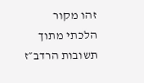זהו מקור הלכתי מתוך תשובות הרדב״ז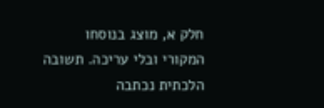חלק א, מוצג בנוסחו המקורי ובלי עריכה. תשובה הלכתית נכתבה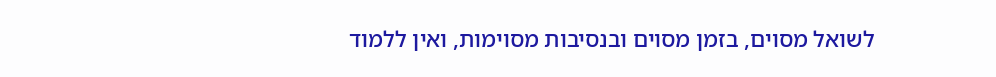לשואל מסוים, בזמן מסוים ובנסיבות מסוימות, ואין ללמוד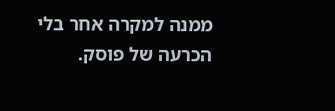ממנה למקרה אחר בלי הכרעה של פוסק.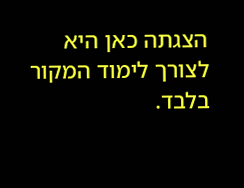הצגתה כאן היא לצורך לימוד המקור בלבד.